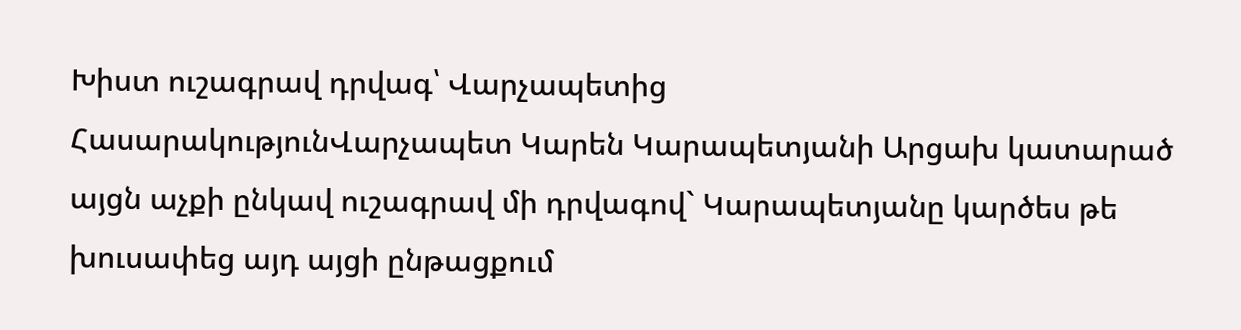Խիստ ուշագրավ դրվագ՝ Վարչապետից
ՀասարակությունՎարչապետ Կարեն Կարապետյանի Արցախ կատարած այցն աչքի ընկավ ուշագրավ մի դրվագով` Կարապետյանը կարծես թե խուսափեց այդ այցի ընթացքում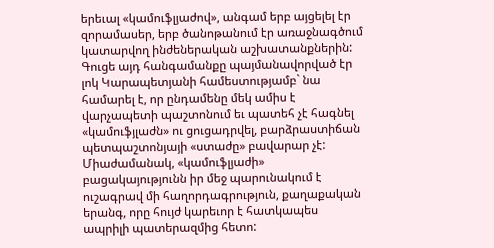երեւալ «կամուֆլյաժով», անգամ երբ այցելել էր զորամասեր, երբ ծանոթանում էր առաջնագծում կատարվող ինժեներական աշխատանքներին:
Գուցե այդ հանգամանքը պայմանավորված էր լոկ Կարապետյանի համեստությամբ` նա համարել է, որ ընդամենը մեկ ամիս է վարչապետի պաշտոնում եւ պատեհ չէ հագնել «կամուֆյլաժն» ու ցուցադրվել, բարձրաստիճան պետպաշտոնյայի «ստաժը» բավարար չէ:
Միաժամանակ, «կամուֆլյաժի» բացակայությունն իր մեջ պարունակում է ուշագրավ մի հաղորդագրություն, քաղաքական երանգ, որը հույժ կարեւոր է հատկապես ապրիլի պատերազմից հետո: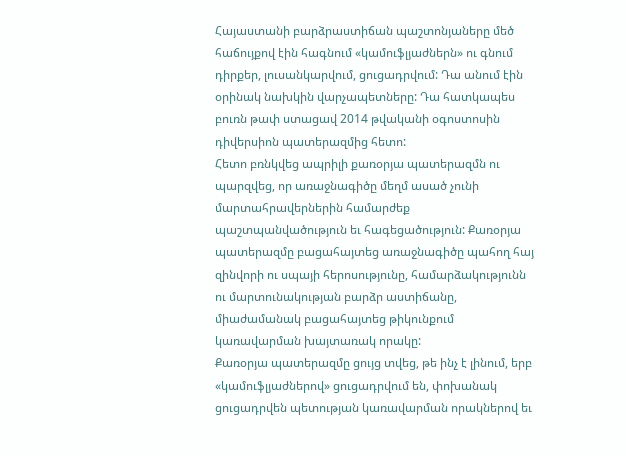Հայաստանի բարձրաստիճան պաշտոնյաները մեծ հաճույքով էին հագնում «կամուֆլյաժներն» ու գնում դիրքեր, լուսանկարվում, ցուցադրվում: Դա անում էին օրինակ նախկին վարչապետները: Դա հատկապես բուռն թափ ստացավ 2014 թվականի օգոստոսին դիվերսիոն պատերազմից հետո:
Հետո բռնկվեց ապրիլի քառօրյա պատերազմն ու պարզվեց, որ առաջնագիծը մեղմ ասած չունի մարտահրավերներին համարժեք պաշտպանվածություն եւ հագեցածություն: Քառօրյա պատերազմը բացահայտեց առաջնագիծը պահող հայ զինվորի ու սպայի հերոսությունը, համարձակությունն ու մարտունակության բարձր աստիճանը, միաժամանակ բացահայտեց թիկունքում կառավարման խայտառակ որակը:
Քառօրյա պատերազմը ցույց տվեց, թե ինչ է լինում, երբ «կամուֆլյաժներով» ցուցադրվում են, փոխանակ ցուցադրվեն պետության կառավարման որակներով եւ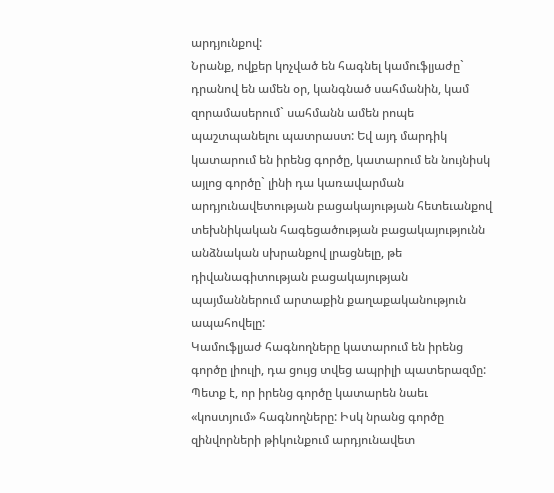արդյունքով:
Նրանք, ովքեր կոչված են հագնել կամուֆլյաժը` դրանով են ամեն օր, կանգնած սահմանին, կամ զորամասերում` սահմանն ամեն րոպե պաշտպանելու պատրաստ: Եվ այդ մարդիկ կատարում են իրենց գործը, կատարում են նույնիսկ այլոց գործը` լինի դա կառավարման արդյունավետության բացակայության հետեւանքով տեխնիկական հագեցածության բացակայությունն անձնական սխրանքով լրացնելը, թե դիվանագիտության բացակայության պայմաններում արտաքին քաղաքականություն ապահովելը:
Կամուֆլյաժ հագնողները կատարում են իրենց գործը լիուլի, դա ցույց տվեց ապրիլի պատերազմը: Պետք է, որ իրենց գործը կատարեն նաեւ «կոստյում» հագնողները: Իսկ նրանց գործը զինվորների թիկունքում արդյունավետ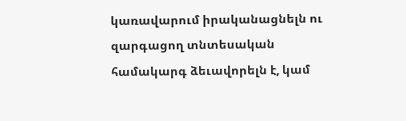կառավարում իրականացնելն ու զարգացող տնտեսական համակարգ ձեւավորելն է, կամ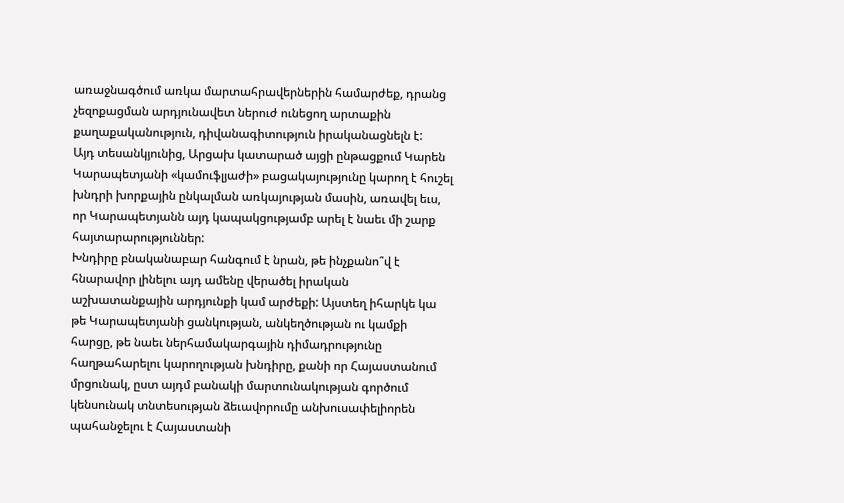առաջնագծում առկա մարտահրավերներին համարժեք, դրանց չեզոքացման արդյունավետ ներուժ ունեցող արտաքին քաղաքականություն, դիվանագիտություն իրականացնելն է:
Այդ տեսանկյունից, Արցախ կատարած այցի ընթացքում Կարեն Կարապետյանի «կամուֆլյաժի» բացակայությունը կարող է հուշել խնդրի խորքային ընկալման առկայության մասին, առավել եւս, որ Կարապետյանն այդ կապակցությամբ արել է նաեւ մի շարք հայտարարություններ:
Խնդիրը բնականաբար հանգում է նրան, թե ինչքանո՞վ է հնարավոր լինելու այդ ամենը վերածել իրական աշխատանքային արդյունքի կամ արժեքի: Այստեղ իհարկե կա թե Կարապետյանի ցանկության, անկեղծության ու կամքի հարցը, թե նաեւ ներհամակարգային դիմադրությունը հաղթահարելու կարողության խնդիրը, քանի որ Հայաստանում մրցունակ, ըստ այդմ բանակի մարտունակության գործում կենսունակ տնտեսության ձեւավորումը անխուսափելիորեն պահանջելու է Հայաստանի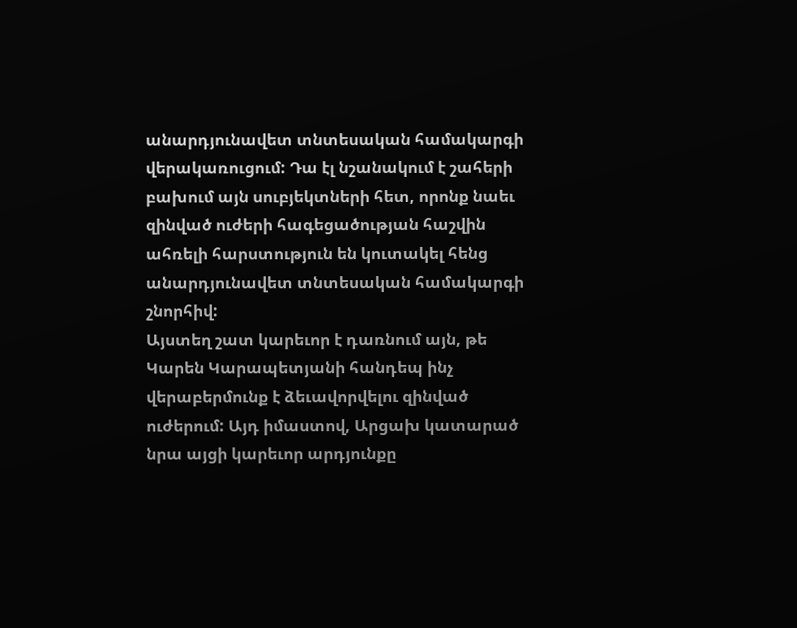անարդյունավետ տնտեսական համակարգի վերակառուցում: Դա էլ նշանակում է շահերի բախում այն սուբյեկտների հետ, որոնք նաեւ զինված ուժերի հագեցածության հաշվին ահռելի հարստություն են կուտակել հենց անարդյունավետ տնտեսական համակարգի շնորհիվ:
Այստեղ շատ կարեւոր է դառնում այն, թե Կարեն Կարապետյանի հանդեպ ինչ վերաբերմունք է ձեւավորվելու զինված ուժերում: Այդ իմաստով, Արցախ կատարած նրա այցի կարեւոր արդյունքը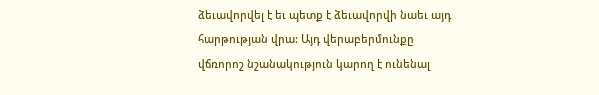ձեւավորվել է եւ պետք է ձեւավորվի նաեւ այդ հարթության վրա: Այդ վերաբերմունքը վճռորոշ նշանակություն կարող է ունենալ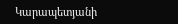Կարապետյանի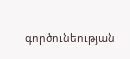գործունեության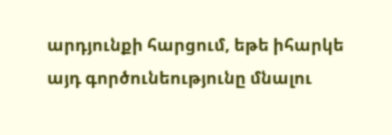արդյունքի հարցում, եթե իհարկե այդ գործունեությունը մնալու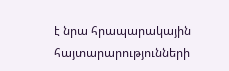է նրա հրապարակային հայտարարությունների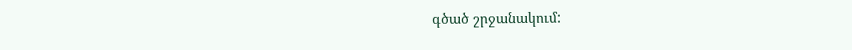գծած շրջանակում: